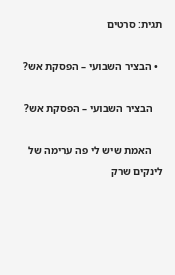תגית: סרטים

  • הבציר השבועי – הפסקת אש?

    הבציר השבועי – הפסקת אש?

    האמת שיש לי פה ערימה של לינקים שרק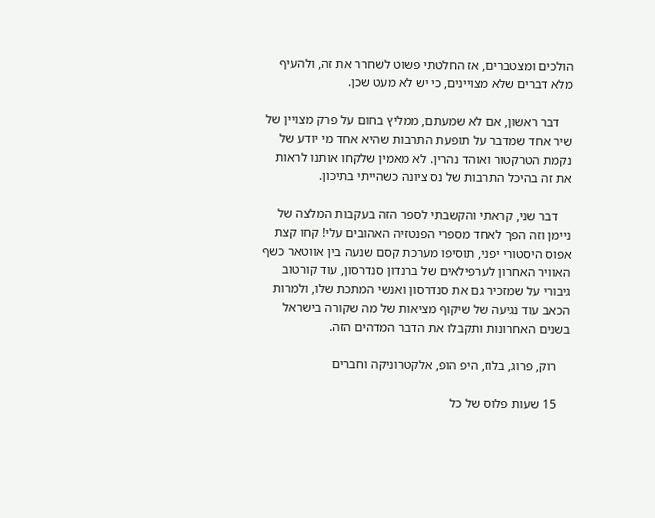הולכים ומצטברים, אז החלטתי פשוט לשחרר את זה, ולהעיף מלא דברים שלא מצויינים, כי יש לא מעט שכן.

    דבר ראשון, אם לא שמעתם, ממליץ בחום על פרק מצויין של שיר אחד שמדבר על תופעת התרבות שהיא אחד מי יודע של נקמת הטרקטור ואוהד נהרין. לא מאמין שלקחו אותנו לראות את זה בהיכל התרבות של נס ציונה כשהייתי בתיכון.

    דבר שני, קראתי והקשבתי לספר הזה בעקבות המלצה של ניימן וזה הפך לאחד מספרי הפנטזיה האהובים עלי! קחו קצת אפוס היסטורי יפני, תוסיפו מערכת קסם שנעה בין אווטאר כשף האוויר האחרון לערפילאים של ברנדון סנדרסון, עוד קורטוב גיבורי על שמזכיר גם את סנדרסון ואנשי המתכת שלו, ולמרות הכאב עוד נגיעה של שיקוף מציאות של מה שקורה בישראל בשנים האחרונות ותקבלו את הדבר המדהים הזה.

    רוק, פרוג, בלוז, היפ הופ, אלקטרוניקה וחברים

    15 שעות פלוס של כל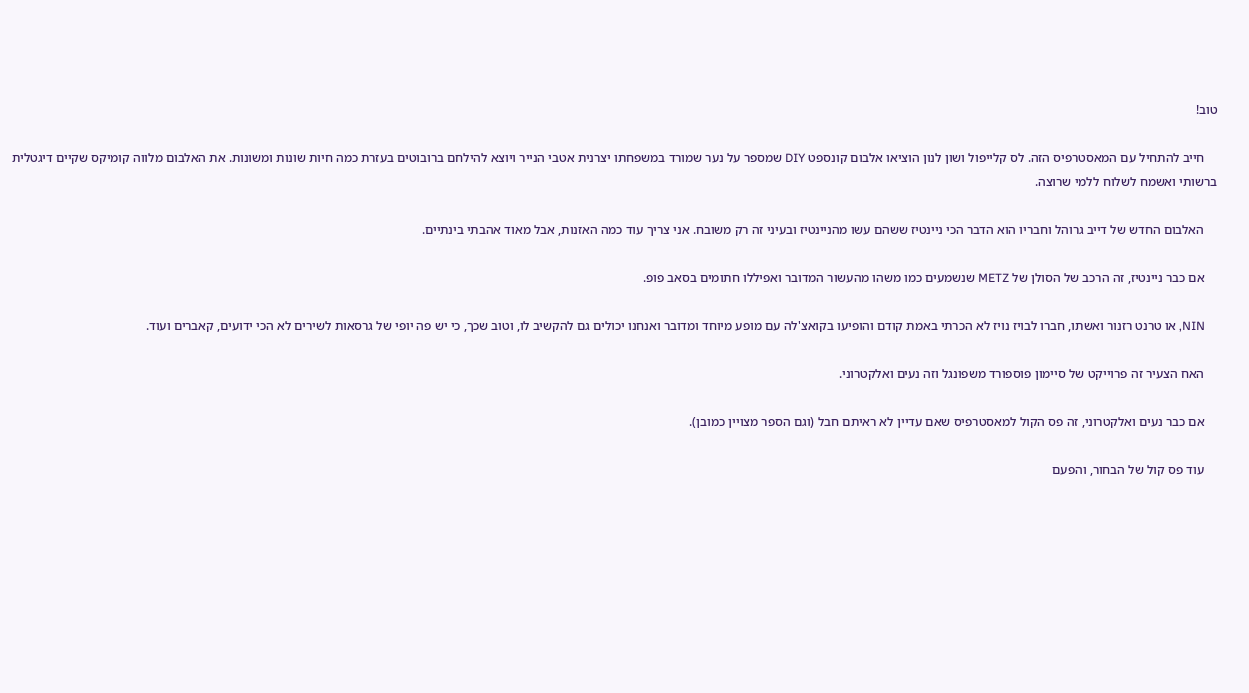טוב!

    חייב להתחיל עם המאסטרפיס הזה. לס קלייפול ושון לנון הוציאו אלבום קונספט DIY שמספר על נער שמורד במשפחתו יצרנית אטבי הנייר ויוצא להילחם ברובוטים בעזרת כמה חיות שונות ומשונות. את האלבום מלווה קומיקס שקיים דיגטלית ברשותי ואשמח לשלוח ללמי שרוצה.

    האלבום החדש של דייב גרוהל וחבריו הוא הדבר הכי ניינטיז ששהם עשו מהניינטיז ובעיני זה רק משובח. אני צריך עוד כמה האזנות, אבל מאוד אהבתי בינתיים.

    אם כבר ניינטיז, זה הרכב של הסולן של METZ שנשמעים כמו משהו מהעשור המדובר ואפיללו חתומים בסאב פופ.

    NIN, או טרנט רזנור ואשתו, חברו לבויז נויז לא הכרתי באמת קודם והופיעו בקואצ'לה עם מופע מיוחד ומדובר ואנחנו יכולים גם להקשיב לו, וטוב שכך, כי יש פה יופי של גרסאות לשירים לא הכי ידועים, קאברים ועוד.

    האח הצעיר זה פרוייקט של סיימון פוספורד משפונגל וזה נעים ואלקטרוני.

    אם כבר נעים ואלקטרוני, זה פס הקול למאסטרפיס שאם עדיין לא ראיתם חבל (וגם הספר מצויין כמובן).

    עוד פס קול של הבחור, והפעם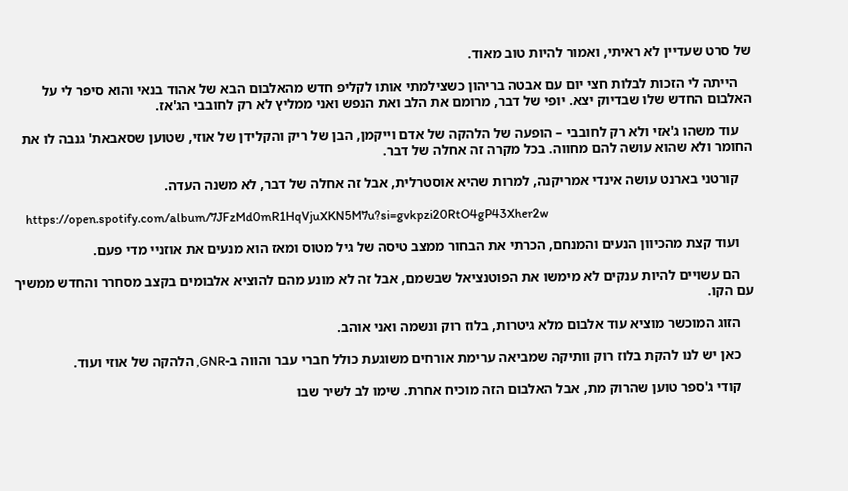של סרט שעדיין לא ראיתי, ואמור להיות טוב מאוד.

    הייתה לי הזכות לבלות חצי יום עם אבטה בריהון כשצילמתי אותו לקליפ חדש מהאלבום הבא של אהוד בנאי והוא סיפר לי על האלבום החדש שלו שבדיוק יצא. יופי של דבר, מרומם את הלב ואת הנפש ואני ממליץ לא רק לחובבי הג'אז.

    עוד משהו ג'אזי ולא רק לחובבי – הופעה של הלהקה של אדם וייקמן, הבן של ריק והקלידן של אוזי, שטוען שסאבאת' גנבה לו את החומר ולא שהוא עושה להם מחווה. בכל מקרה זה אחלה של דבר.

    קורטני בארנט עושה אינדי אמריקנה, למרות שהיא אוסטרלית, אבל זה אחלה של דבר, לא משנה העדה.

    https://open.spotify.com/album/7JFzMd0mR1HqVjuXKN5M7u?si=gvkpzi20RtO4gP43Xher2w

    ועוד קצת מהכיוון הנעים והמנחם, הכרתי את הבחור ממצב טיסה של גיל מטוס ומאז הוא מנעים את אוזניי מדי פעם.

    הם עשויים להיות ענקים לא מימשו את הפוטנציאל שבשמם, אבל זה לא מונע מהם להוציא אלבומים בקצב מסחרר והחדש ממשיך עם הקו.

    הזוג המוכשר מוציא עוד אלבום מלא גיטרות, בלוז רוק ונשמה ואני אוהב.

    כאן יש לנו להקת בלוז רוק וותיקה שמביאה ערימת אורחים משוגעת כולל חברי עבר והווה ב-GNR, הלהקה של אוזי ועוד.

    קודי ג'ספר טוען שהרוק מת, אבל האלבום הזה מוכיח אחרת. שימו לב לשיר שבו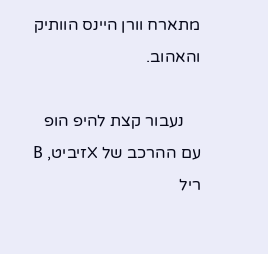מתארח וורן היינס הוותיק והאהוב.

    נעבור קצת להיפ הופ עם ההרכב של Xזיביט, B ריל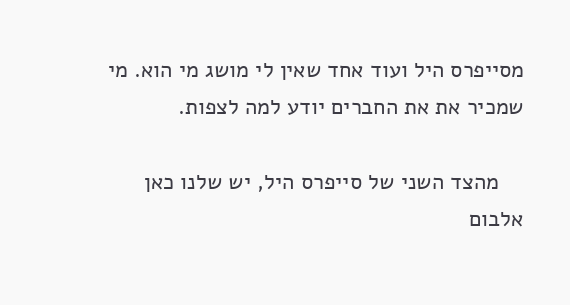מסייפרס היל ועוד אחד שאין לי מושג מי הוא. מי שמכיר את את החברים יודע למה לצפות.

    מהצד השני של סייפרס היל, יש שלנו כאן אלבום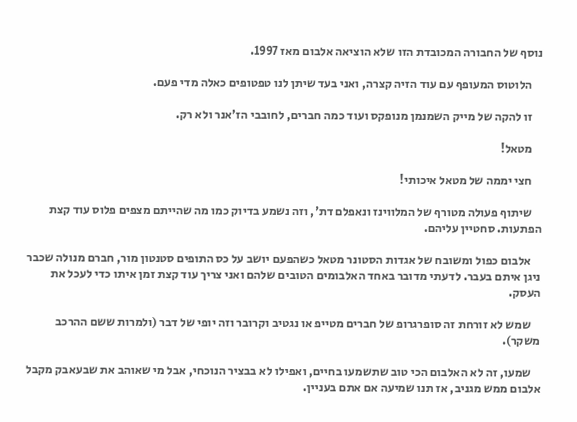נוסף של החבורה המכובדת הזו שלא הוציאה אלבום מאז 1997.

    הלוטוס המעופף עם עוד הזיה קצרה, ואני בעד שיתן לנו טפטופים כאלה מדי פעם.

    זו להקה של מייק השמנמן מנופקס ועוד כמה חברים, לחובבי הז'אנר ולא רק.

    מטאל!

    חצי יממה של מטאל איכותי!

    שיתוף פעולה מטורף של המלווינז ונאפלם דת', וזה נשמע בדיוק כמו מה שהייתם מצפים פלוס עוד קצת הפתעות. סחטיין עליהם.

    אלבום כפול ומשובח של אגדות הסטונר מטאל כשהפעם יושב על כס התופים סטנטון מור, חברם מנולה שכבר ניגן איתם בעבר. לדעתי מדובר באחד האלבומים הטובים שלהם ואני צריך עוד קצת זמן איתו כדי לעכל את העסק.

    שמש לא זורחת זה סופרגרופ של חברים מטייפ או נגטיב וקרובר וזה יופי של דבר (ולמרות ששם ההרכב משקר).

    שמעו, זה לא האלבום הכי טוב שתשמעו בחיים, ואפילו לא בבציר הנוכחי, אבל מי שאוהב את שבעאבק מקבל אלבום ממש מגניב, אז תנו שמיעה אם אתם בעניין.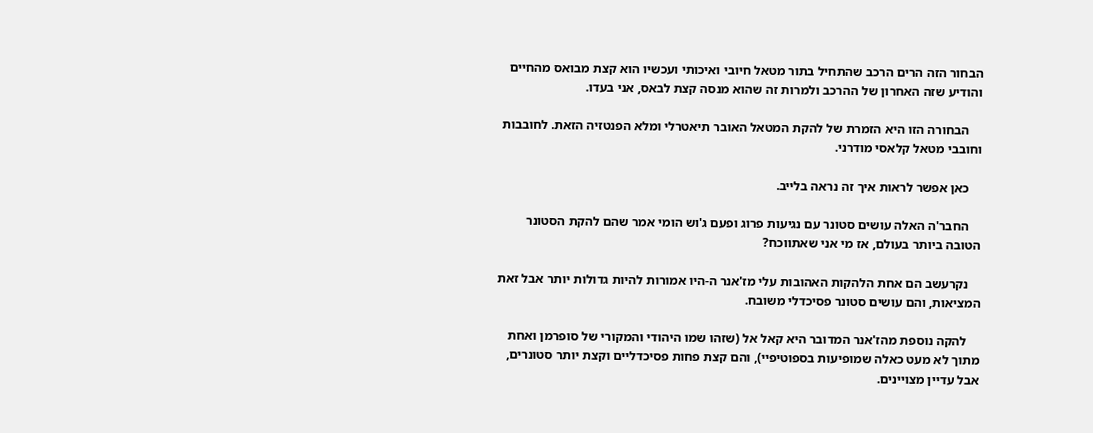הבחור הזה הרים הרכב שהתחיל בתור מטאל חיובי ואיכותי ועכשיו הוא קצת מבואס מהחיים והודיע שזה האחרון של ההרכב ולמרות זה שהוא מנסה קצת לבאס, אני בעדו.

    הבחורה הזו היא הזמרת של להקת המטאל האובר תיאטרלי ומלא הפנטזיה הזאת. לחובבות וחובבי מטאל קלאסי מודרני.

    כאן אפשר לראות איך זה נראה בלייב.

    החבר'ה האלה עושים סטונר עם נגיעות פרוג ופעם ג'וש הומי אמר שהם להקת הסטונר הטובה ביותר בעולם, אז מי אני שאתווכח?

    נקרעשב הם אחת הלהקות האהובות עלי מז'אנר ה-היו אמורות להיות גדולות יותר אבל זאת המציאות, והם עושים סטונר פסיכדלי משובח.

    להקה נוספת מהז'אנר המדובר היא קאל אל (שזהו שמו היהודי והמקורי של סופרמן ואחת מתוך לא מעט כאלה שמופיעות בספוטיפיי), והם קצת פחות פסיכדליים וקצת יותר סטונרים, אבל עדיין מצויינים.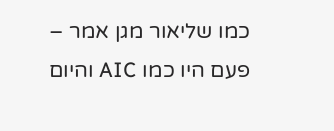כמו שליאור מגן אמר – פעם היו כמו AIC והיום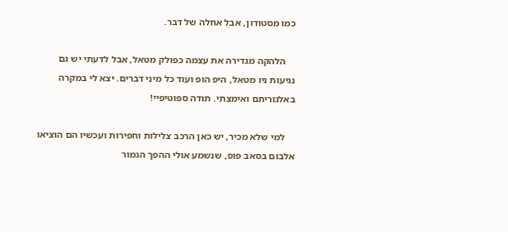כמו מסטודון, אבל אחלה של דבר.

    הלהקה מגדירה את עצמה כפולק מטאל, אבל לדעתי יש גם נגיעות ניו מטאל, היפ הופ ועוד כל מיני דברים. יצא לי במקרה באלגוריתם ואימצתי. תודה ספוטיפיי!

    למי שלא מכיר, יש כאן הרכב צלילות וחפירות ועכשיו הם הוציאו אלבום בסאב פופ, שנשמע אולי ההפך הגמור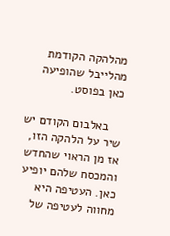מהלהקה הקודמת מהלייבל שהופיעה כאן בפוסט.

    באלבום הקודם יש שיר על הלהקה הזו, אז מן הראוי שהחדש והמכסח שלהם יופיע כאן. העטיפה היא מחווה לעטיפה של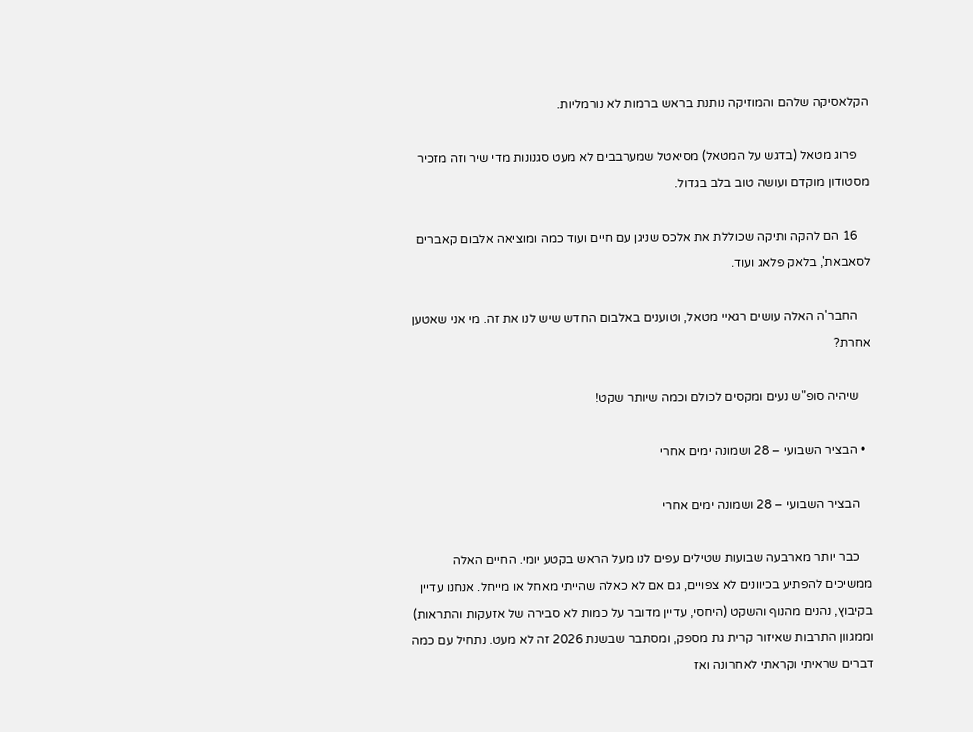הקלאסיקה שלהם והמוזיקה נותנת בראש ברמות לא נורמליות.

    פרוג מטאל (בדגש על המטאל) מסיאטל שמערבבים לא מעט סגנונות מדי שיר וזה מזכיר מסטודון מוקדם ועושה טוב בלב בגדול.

    16 הם להקה ותיקה שכוללת את אלכס שניגן עם חיים ועוד כמה ומוציאה אלבום קאברים לסאבאת', בלאק פלאג ועוד.

    החבר'ה האלה עושים רגאיי מטאל, וטוענים באלבום החדש שיש לנו את זה. מי אני שאטען אחרת?

    שיהיה סופ"ש נעים ומקסים לכולם וכמה שיותר שקט!

  • הבציר השבועי – 28 ושמונה ימים אחרי

    הבציר השבועי – 28 ושמונה ימים אחרי

    כבר יותר מארבעה שבועות שטילים עפים לנו מעל הראש בקטע יומי. החיים האלה ממשיכים להפתיע בכיוונים לא צפויים, גם אם לא כאלה שהייתי מאחל או מייחל. אנחנו עדיין בקיבוץ, נהנים מהנוף והשקט (היחסי, עדיין מדובר על כמות לא סבירה של אזעקות והתראות) וממגוון התרבות שאיזור קרית גת מספק, ומסתבר שבשנת 2026 זה לא מעט. נתחיל עם כמה דברים שראיתי וקראתי לאחרונה ואז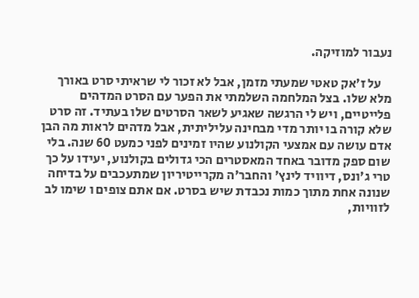נעבור למוזיקה.

    על ז'אק טאטי שמעתי מזמן, אבל לא זכור לי שראיתי סרט באורך מלא שלו. בצל המלחמה השלמתי את הפער עם הסרט המדהים פלייטיים, ויש לי הרגשה שאגיע לשאר הסרטים שלו בעתיד. זה סרט שלא קורה בו יותר מדי מבחינה עליליתית, אבל מדהים לראות מה הבן אדם עושה עם אמצעי הקולנוע שהיו זמינים לפני כמעט 60 שנה. בלי שום ספק מדובר באחד המאסטרים הכי גדולים בקולנוע, יעידו על כך טרי ג'ונס, דיוויד לינץ' והחבר'ה מקרייטיריון שמתעכבים על בדיחה שנונה אחת מתוך כמות נכבדת שיש בסרט. אם אתם צופים ו שימו לב לזוויות,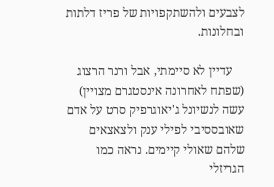לצבעים ולהשתקפויות של פריז דלתות ובחלונות.

    עדיין לא סיימתי, אבל ורנר הרצוג (שפתח לאחרונה אינסטגרם מצויין) עשה לנשיונל ג'יאוגרפיק סרט על אדם שאובססיבי לפילי ענק ולצאצאים שלהם שאולי קיימים. נראה כמו הגריזלי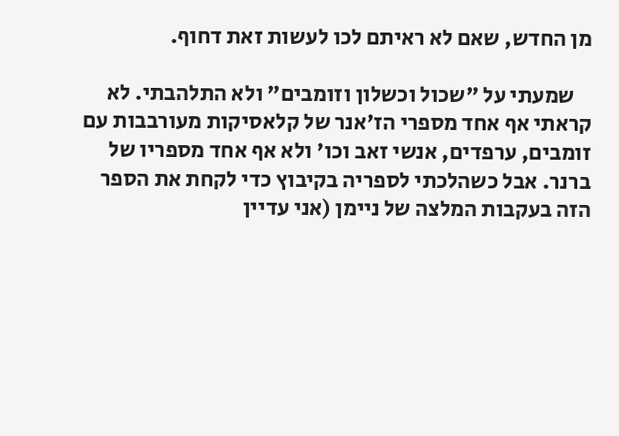מן החדש, שאם לא ראיתם לכו לעשות זאת דחוף.

    שמעתי על "שכול וכשלון וזומבים" ולא התלהבתי. לא קראתי אף אחד מספרי הז'אנר של קלאסיקות מעורבבות עם זומבים, ערפדים, אנשי זאב וכו' ולא אף אחד מספריו של ברנר. אבל כשהלכתי לספריה בקיבוץ כדי לקחת את הספר הזה בעקבות המלצה של ניימן (אני עדיין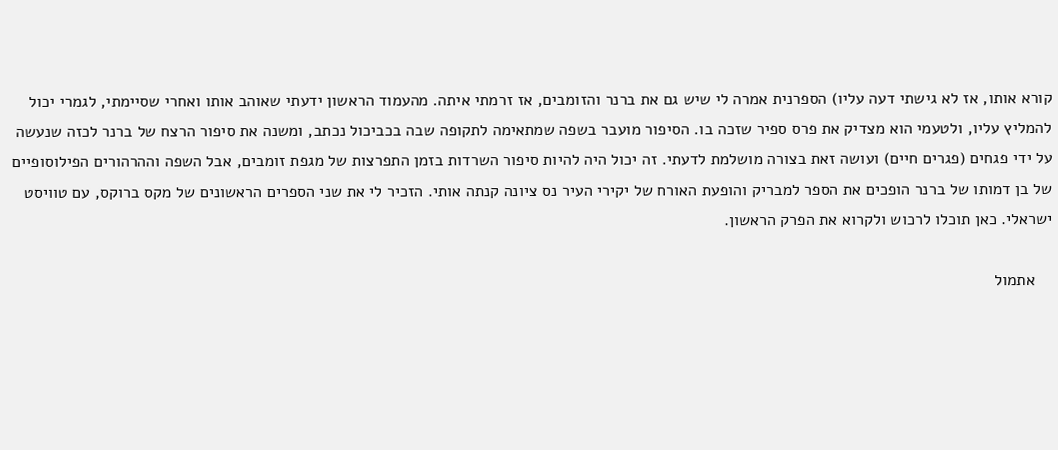קורא אותו, אז לא גישתי דעה עליו) הספרנית אמרה לי שיש גם את ברנר והזומבים, אז זרמתי איתה. מהעמוד הראשון ידעתי שאוהב אותו ואחרי שסיימתי, לגמרי יכול להמליץ עליו, ולטעמי הוא מצדיק את פרס ספיר שזכה בו. הסיפור מועבר בשפה שמתאימה לתקופה שבה בכביכול נכתב, ומשנה את סיפור הרצח של ברנר לכזה שנעשה על ידי פגחים (פגרים חיים) ועושה זאת בצורה מושלמת לדעתי. זה יכול היה להיות סיפור השרדות בזמן התפרצות של מגפת זומבים, אבל השפה וההרהורים הפילוסופיים של בן דמותו של ברנר הופכים את הספר למבריק והופעת האורח של יקירי העיר נס ציונה קנתה אותי. הזכיר לי את שני הספרים הראשונים של מקס ברוקס, עם טוויסט ישראלי. כאן תוכלו לרכוש ולקרוא את הפרק הראשון.

    אתמול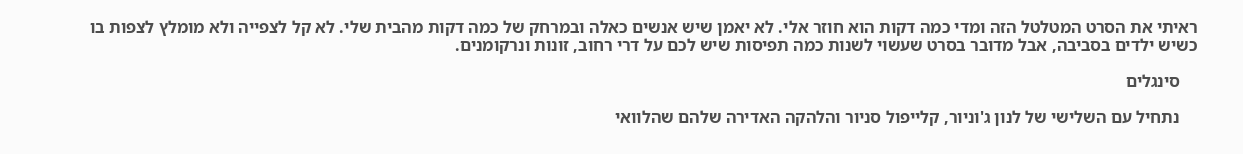ראיתי את הסרט המטלטל הזה ומדי כמה דקות הוא חוזר אלי. לא יאמן שיש אנשים כאלה ובמרחק של כמה דקות מהבית שלי. לא קל לצפייה ולא מומלץ לצפות בו כשיש ילדים בסביבה, אבל מדובר בסרט שעשוי לשנות כמה תפיסות שיש לכם על דרי רחוב, זונות ונרקומנים.

    סינגלים

    נתחיל עם השלישי של לנון ג'וניור, קלייפול סניור והלהקה האדירה שלהם שהלוואי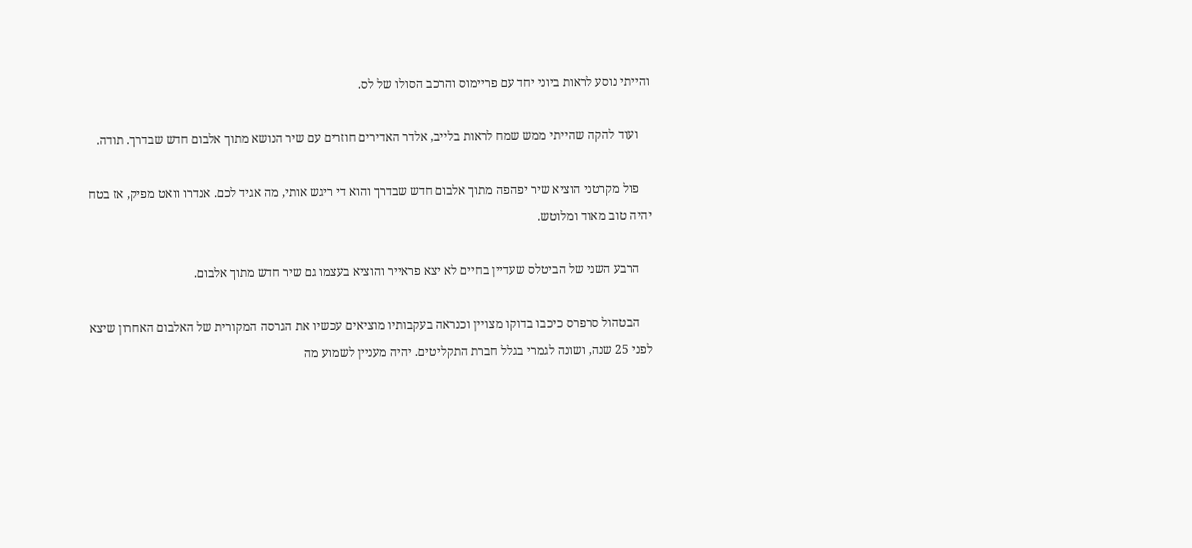והייתי נוסע לראות ביוני יחד עם פריימוס והרכב הסולו של לס.

    ועוד להקה שהייתי ממש שמח לראות בלייב, אלדר האדירים חוזרים עם שיר הנושא מתוך אלבום חדש שבדרך. תודה.

    פול מקרטני הוציא שיר יפהפה מתוך אלבום חדש שבדרך והוא די ריגש אותי, מה אגיד לכם. אנדרו וואט מפיק, אז בטח יהיה טוב מאוד ומלוטש.

    הרבע השני של הביטלס שעדיין בחיים לא יצא פראייר והוציא בעצמו גם שיר חדש מתוך אלבום.

    הבטהול סרפרס כיכבו בדוקו מצויין וכנראה בעקבותיו מוציאים עכשיו את הגרסה המקורית של האלבום האחרון שיצא לפני 25 שנה, ושונה לגמרי בגלל חברת התקליטים. יהיה מעניין לשמוע מה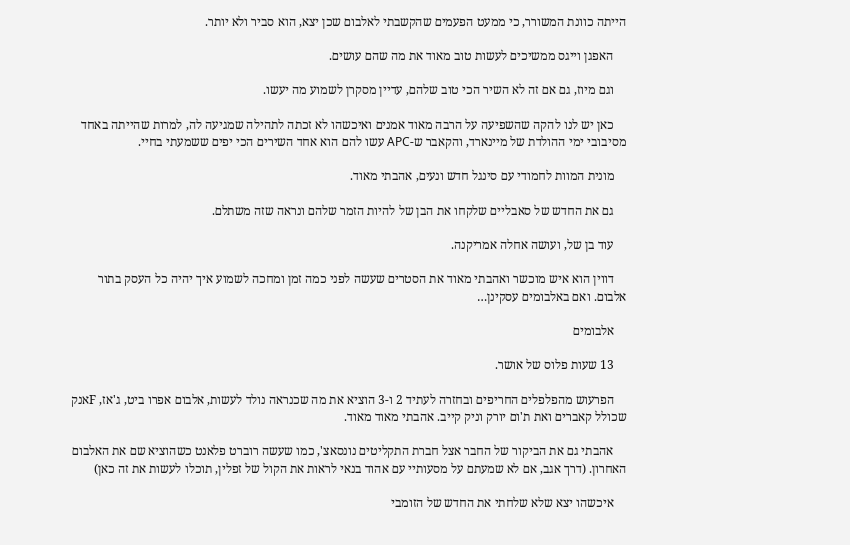הייתה כוונת המשורר, כי ממעט הפעמים שהקשבתי לאלבום שכן יצא, הוא סביר ולא יותר.

    האפגן וייגס ממשיכים לעשות טוב מאוד את מה שהם עושים.

    וגם מיוז, גם אם זה לא השיר הכי טוב שלהם, עדיין מסקרן לשמוע מה יעשו.

    כאן יש לנו להקה שהשפיעה על הרבה מאוד אמנים ואיכשהו לא זכתה לתהילה שמגיעה לה, למרות שהייתה באחד מסיבובי ימי ההולדת של מיינארד, והקאבר ש-APC עשו להם הוא אחד השירים הכי יפים ששמעתי בחיי.

    מונית המוות לחמודי עם סינגל חדש ונעים, אהבתי מאוד.

    גם את החדש של סאבליים שלקחו את הבן של להיות הזמר שלהם ונראה שזה משתלם.

    עוד בן של, ועושה אחלה אמריקנה.

    דווין הוא איש מוכשר ואהבתי מאוד את הסטרים שעשה לפני כמה זמן ומחכה לשמוע איך יהיה כל העסק בתור אלבום. ואם באלבומים עסקינן…

    אלבומים

    13 שעות פלוס של אושר.

    הפרעוש מהפלפלים החריפים ובחזרה לעתיד 2 ו-3 הוציא את מה שכנראה נולד לעשות, אלבום אפרו ביט, ג'אז, Fאנק שכולל קאברים ואת ת'ום יורק וניק קייב. אהבתי מאוד מאוד.

    אהבתי גם את הביקור של החבר אצל חברת התקליטים נונסאצ', כמו שעשה רוברט פלאנט כשהוציא שם את האלבום האחרון. (דרך אגב, אם לא שמעתם על מסעותיי עם אהוד בנאי לראות את הקול של זפלין, תוכלו לעשות את זה כאן)

    איכשהו יצא שלא שלחתי את החדש של הזומבי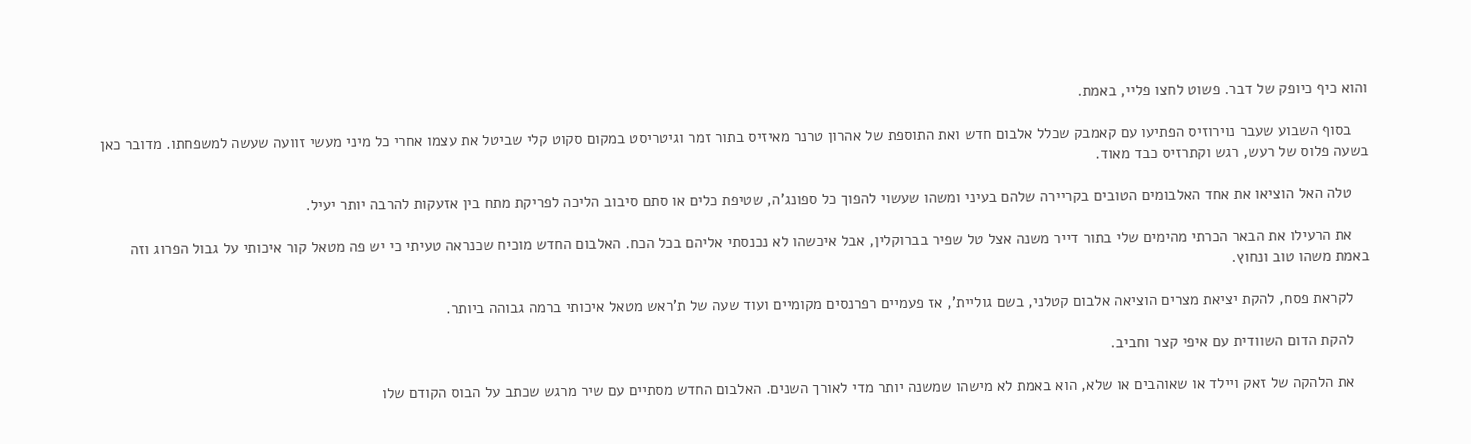והוא כיף כיופק של דבר. פשוט לחצו פליי, באמת.

    בסוף השבוע שעבר נוירוזיס הפתיעו עם קאמבק שכלל אלבום חדש ואת התוספת של אהרון טרנר מאיזיס בתור זמר וגיטריסט במקום סקוט קלי שביטל את עצמו אחרי כל מיני מעשי זוועה שעשה למשפחתו. מדובר כאן בשעה פלוס של רעש, רגש וקתרזיס כבד מאוד.

    טלה האל הוציאו את אחד האלבומים הטובים בקריירה שלהם בעיני ומשהו שעשוי להפוך כל ספונג'ה, שטיפת כלים או סתם סיבוב הליכה לפריקת מתח בין אזעקות להרבה יותר יעיל.

    את הרעילו את הבאר הכרתי מהימים שלי בתור דייר משנה אצל טל שפיר בברוקלין, אבל איכשהו לא נכנסתי אליהם בכל הכח. האלבום החדש מוכיח שכנראה טעיתי כי יש פה מטאל קור איכותי על גבול הפרוג וזה באמת משהו טוב ונחוץ.

    לקראת פסח, להקת יציאת מצרים הוציאה אלבום קטלני, בשם גוליית', אז פעמיים רפרנסים מקומיים ועוד שעה של ת'ראש מטאל איכותי ברמה גבוהה ביותר.

    להקת הדום השוודית עם איפי קצר וחביב.

    את הלהקה של זאק ויילד או שאוהבים או שלא, הוא באמת לא מישהו שמשנה יותר מדי לאורך השנים. האלבום החדש מסתיים עם שיר מרגש שכתב על הבוס הקודם שלו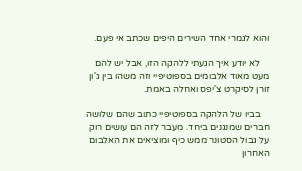והוא לגמרי אחד השירים היפים שכתב אי פעם.

    לא יודע איך הגעתי ללהקה הזו, אבל יש להם מעט מאוד אלבומים בספוטיפיי וזה משהו בין ג'ון זורן לסיקרט צ'יפס ואחלה באמת.

    בביו של הלהקה בספוטיפיי כתוב שהם שלושה חברים שמנגנים ביחד. מעבר לזה הם עושים רוק על גבול הסטונר ממש כיף ומוציאים את האלבום האחרון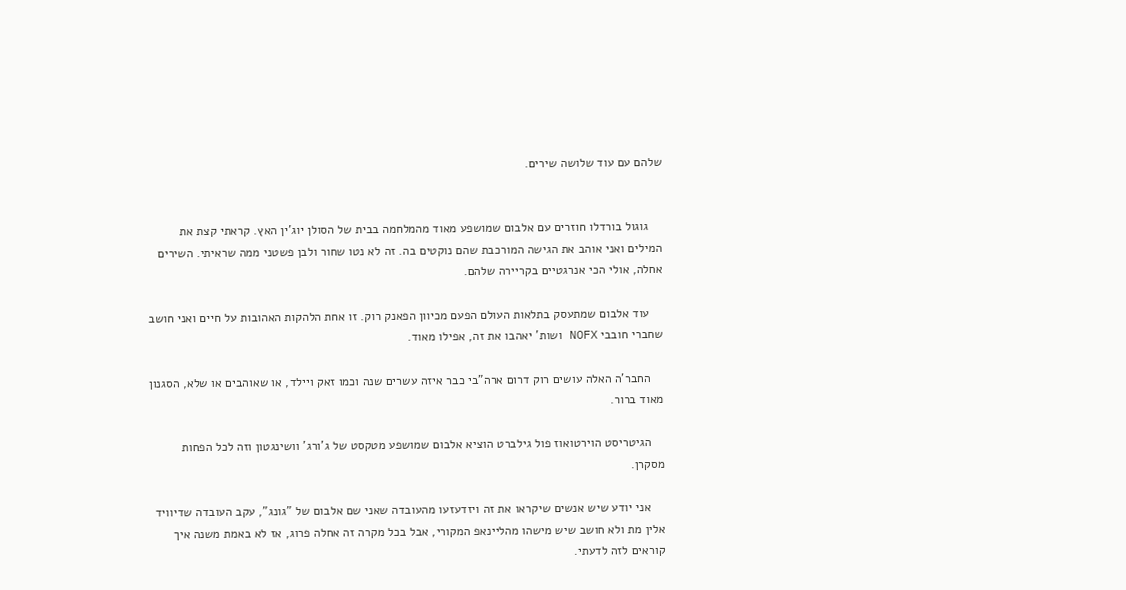שלהם עם עוד שלושה שירים.


    גוגול בורדלו חוזרים עם אלבום שמושפע מאוד מהמלחמה בבית של הסולן יוג'ין האץ. קראתי קצת את המילים ואני אוהב את הגישה המורכבת שהם נוקטים בה. זה לא נטו שחור ולבן פשטני ממה שראיתי. השירים אחלה, אולי הכי אנרגטיים בקריירה שלהם.

    עוד אלבום שמתעסק בתלאות העולם הפעם מכיוון הפאנק רוק. זו אחת הלהקות האהובות על חיים ואני חושב שחברי חובבי NOFX ושות' יאהבו את זה, אפילו מאוד.

    החבר'ה האלה עושים רוק דרום ארה"בי כבר איזה עשרים שנה וכמו זאק ויילד, או שאוהבים או שלא, הסגנון מאוד ברור.

    הגיטריסט הוירטואוז פול גילברט הוציא אלבום שמושפע מטקסט של ג'ורג' וושינגטון וזה לכל הפחות מסקרן.

    אני יודע שיש אנשים שיקראו את זה ויזדעזעו מהעובדה שאני שם אלבום של "גונג", עקב העובדה שדיוויד אלין מת ולא חושב שיש מישהו מהליינאפ המקורי, אבל בכל מקרה זה אחלה פרוג, אז לא באמת משנה איך קוראים לזה לדעתי.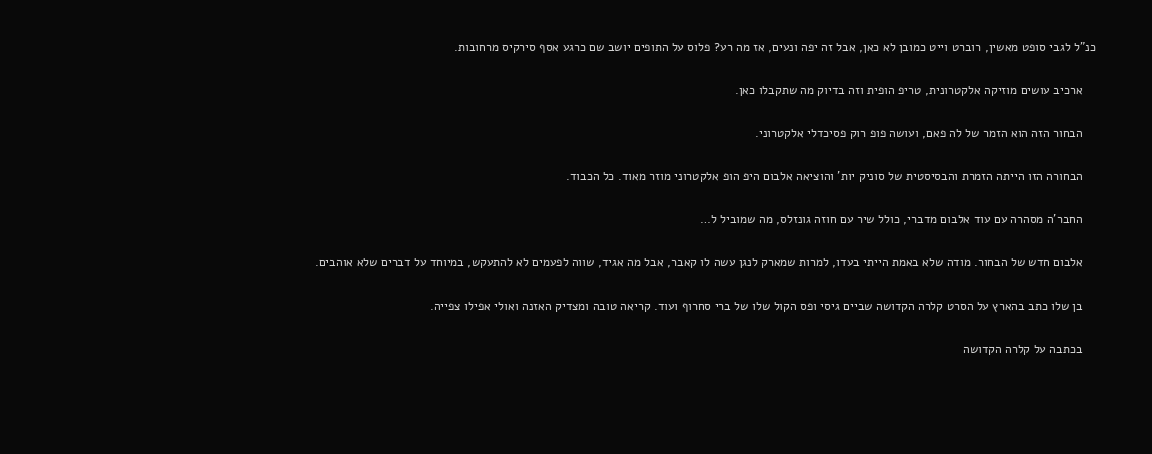כנ"ל לגבי סופט מאשין, רוברט וייט כמובן לא כאן, אבל זה יפה ונעים, אז מה רע? פלוס על התופים יושב שם כרגע אסף סירקיס מרחובות.

    ארכיב עושים מוזיקה אלקטרונית, טריפ הופית וזה בדיוק מה שתקבלו כאן.

    הבחור הזה הוא הזמר של לה פאם, ועושה פופ רוק פסיכדלי אלקטרוני.

    הבחורה הזו הייתה הזמרת והבסיסטית של סוניק יות' והוציאה אלבום היפ הופ אלקטרוני מוזר מאוד. כל הכבוד.

    החבר'ה מסהרה עם עוד אלבום מדברי, כולל שיר עם חוזה גונזלס, מה שמוביל ל…

    אלבום חדש של הבחור. מודה שלא באמת הייתי בעדו, למרות שמארק לנגן עשה לו קאבר, אבל מה אגיד, שווה לפעמים לא להתעקש, במיוחד על דברים שלא אוהבים.

    בן שלו כתב בהארץ על הסרט קלרה הקדושה שביים גיסי ופס הקול שלו של ברי סחרוף ועוד. קריאה טובה ומצדיק האזנה ואולי אפילו צפייה.

    בכתבה על קלרה הקדושה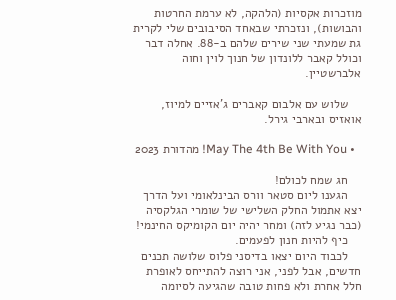מוזכרות אקסיות (הלהקה, לא ערמת החרטות והבושות), ונזכרתי שבאחד הסיבובים שלי לקרית גת שמעתי שני שירים שלהם ב-88. אחלה דבר וכולל קאבר ללונדון של חנוך לוין וחוה אלברשטיין.

    שלוש עם אלבום קאברים ג'אזיים למיוז, אואזיס ובארבי גירל.

  • May The 4th Be With You! מהדורת 2023

    חג שמח לכולם!
    הגענו ליום סטאר וורס הבינלאומי ועל הדרך יצא אתמול החלק השלישי של שומרי הגלקסיה (כבר נגיע לזה) ומחר יהיה יום הקומיקס החינמי!
    כיף להיות חנון לפעמים.
    לכבוד היום יצאו בדיסני פלוס שלושה תכנים חדשים, אבל לפני, אני רוצה להתייחס לאופרת חלל אחרת ולא פחות טובה שהגיעה לסיומה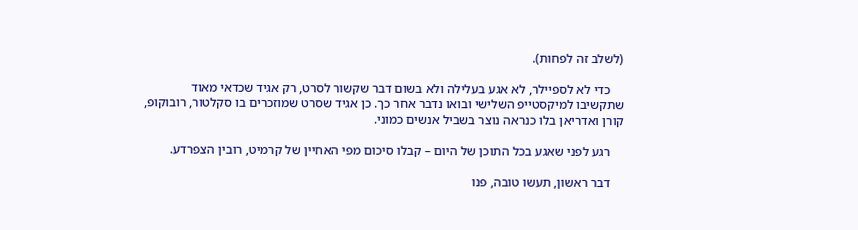(לשלב זה לפחות).

    כדי לא לספיילר, לא אגע בעלילה ולא בשום דבר שקשור לסרט, רק אגיד שכדאי מאוד שתקשיבו למיקסטייפ השלישי ובואו נדבר אחר כך. כן אגיד שסרט שמוזכרים בו סקלטור, רובוקופ, קורן ואדריאן בלו כנראה נוצר בשביל אנשים כמוני.

    רגע לפני שאגע בכל התוכן של היום – קבלו סיכום מפי האחיין של קרמיט, רובין הצפרדע.

    דבר ראשון, תעשו טובה, פנו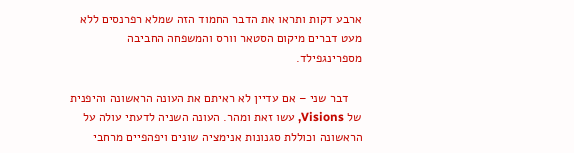ארבע דקות ותראו את הדבר החמוד הזה שמלא רפרנסים ללא מעט דברים מיקום הסטאר וורס והמשפחה החביבה מספרינגפילד.

    דבר שני – אם עדיין לא ראיתם את העונה הראשונה והיפנית של Visions, עשו זאת ומהר. העונה השניה לדעתי עולה על הראשונה וכוללת סגנונות אנימציה שונים ויפהפיים מרחבי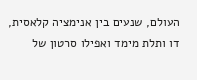העולם, שנעים בין אנימציה קלאסית, דו ותלת מימד ואפילו סרטון של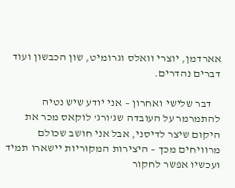אארדמן, יוצרי וואלס וגרומיט, שון הכבשון ועוד דברים נהדרים.

    דבר שלישי ואחרון – אני יודע שיש נטיה להתמרמר על העובדה שג'ורג' לוקאס מכר את היקום שיצר לדיסני, אבל אני חושב שכולם מרוויחים מכך – היצירות המקוריות יישארו תמיד ועכשיו אפשר לחקור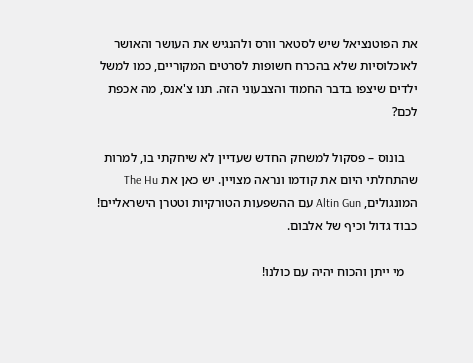את הפוטנציאל שיש לסטאר וורס ולהנגיש את העושר והאושר לאוכלוסיות שלא בהכרח חשופות לסרטים המקוריים, כמו למשל ילדים שיצפו בדבר החמוד והצבעוני הזה. תנו צ'אנס, מה אכפת לכם?

    בונוס – פסקול למשחק החדש שעדיין לא שיחקתי בו, למרות שהתחלתי היום את קודמו ונראה מצויין. יש כאן את The Hu המונגולים, Altin Gun עם ההשפעות הטורקיות וטטרן הישראליים! כבוד גדול וכיף של אלבום.

    מי ייתן והכוח יהיה עם כולנו!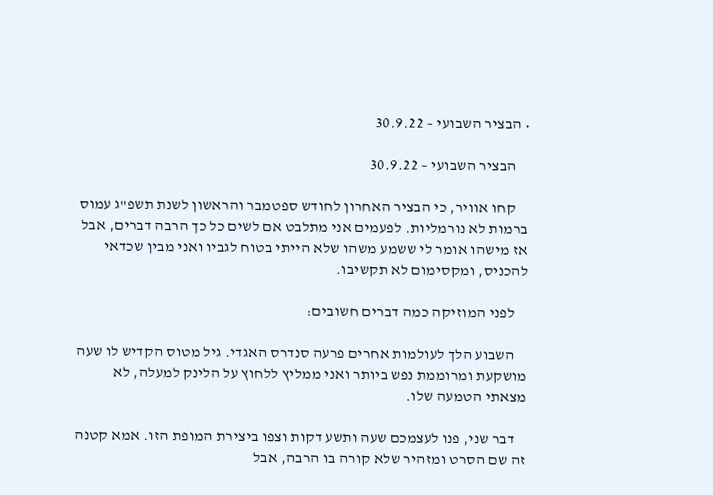• הבציר השבועי – 30.9.22

    הבציר השבועי – 30.9.22

    קחו אוויר, כי הבציר האחרון לחודש ספטמבר והראשון לשנת תשפ"ג עמוס ברמות לא נורמליות. לפעמים אני מתלבט אם לשים כל כך הרבה דברים, אבל אז מישהו אומר לי ששמע משהו שלא הייתי בטוח לגביו ואני מבין שכדאי להכניס, ומקסימום לא תקשיבו.

    לפני המוזיקה כמה דברים חשובים:

    השבוע הלך לעולמות אחרים פרעה סנדרס האגדי. גיל מטוס הקדיש לו שעה מושקעת ומרוממת נפש ביותר ואני ממליץ ללחוץ על הלינק למעלה, לא מצאתי הטמעה שלו.

    דבר שני, פנו לעצמכם שעה ותשע דקות וצפו ביצירת המופת הזו. אמא קטנה זה שם הסרט ומזהיר שלא קורה בו הרבה, אבל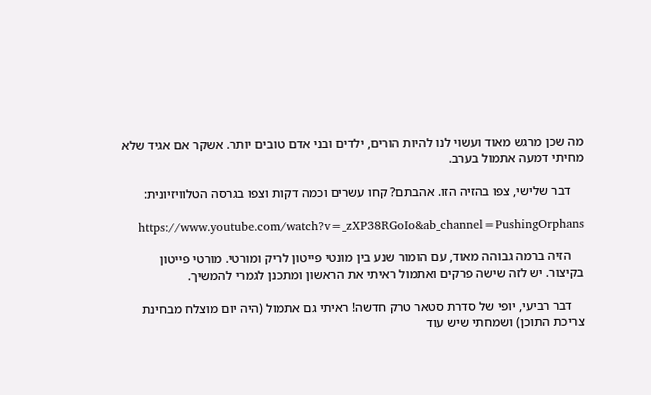מה שכן מרגש מאוד ועשוי לנו להיות הורים, ילדים ובני אדם טובים יותר. אשקר אם אגיד שלא מחיתי דמעה אתמול בערב.

    דבר שלישי, צפו בהזיה הזו. אהבתם? קחו עשרים וכמה דקות וצפו בגרסה הטלוויזיונית:

    https://www.youtube.com/watch?v=_zXP38RGoIo&ab_channel=PushingOrphans

    הזיה ברמה גבוהה מאוד, עם הומור שנע בין מונטי פייטון לריק ומורטי. מורטי פייטון בקיצור. יש לזה שישה פרקים ואתמול ראיתי את הראשון ומתכנן לגמרי להמשיך.

    דבר רביעי, יופי של סדרת סטאר טרק חדשה! ראיתי גם אתמול (היה יום מוצלח מבחינת צריכת התוכן) ושמחתי שיש עוד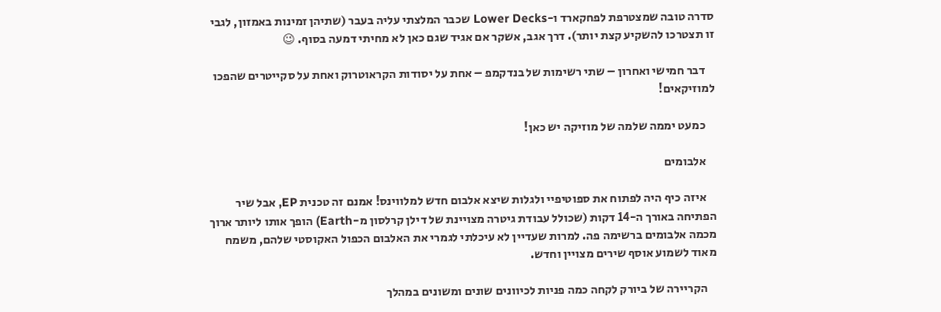סדרה טובה שמצטרפת לפחקארד ו-Lower Decks שכבר המלצתי עליה בעבר (שתיהן זמינות באמזון, לגבי זו תצטרכו להשקיע קצת יותר). דרך אגב, אשקר אם אגיד שגם כאן לא מחיתי דמעה בסוף. 😉

    דבר חמישי ואחרון – שתי רשימות של בנדקמפ – אחת על יסודות הקראוטרוק ואחת על סקייטרים שהפכו למוזיקאים!

    כמעט יממה שלמה של מוזיקה יש כאן!

    אלבומים

    איזה כיף היה לפתוח את ספוטיפיי ולגלות שיצא אלבום חדש למלווינס! אמנם זה טכנית EP, אבל שיר הפתיחה באורך ה-14 דקות (שכולל עבודת גיטרה מצויינת של דילן קרלסון מ-Earth) הופך אותו ליותר ארוך מכמה אלבומים ברשימה פה. למרות שעדיין לא עיכלתי לגמרי את האלבום הכפול האקוסטי שלהם, משמח מאוד לשמוע אוסף שירים מצויין וחדש.

    הקריירה של ביורק לקחה כמה פניות לכיוונים שונים ומשונים במהלך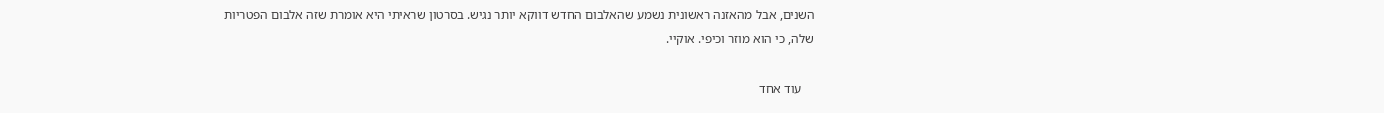השנים, אבל מהאזנה ראשונית נשמע שהאלבום החדש דווקא יותר נגיש. בסרטון שראיתי היא אומרת שזה אלבום הפטריות שלה, כי הוא מוזר וכיפי. אוקיי.

    עוד אחד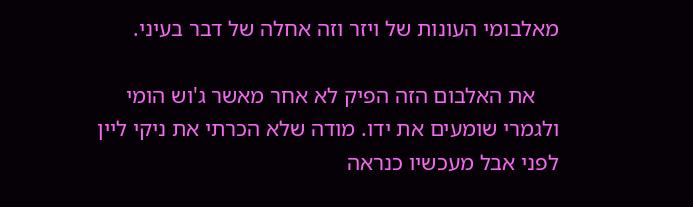מאלבומי העונות של ויזר וזה אחלה של דבר בעיני.

    את האלבום הזה הפיק לא אחר מאשר ג'וש הומי ולגמרי שומעים את ידו. מודה שלא הכרתי את ניקי ליין לפני אבל מעכשיו כנראה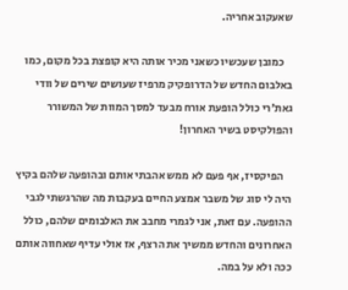שאעקוב אחריה.

    כמובן שעכשיו כשאני מכיר אותה היא קופצת בכל מקום, כמו באלבום החדש של הדרופקיק מרפיז שעושים שירים של וודי גאת'רי כולל הופעת אורח מבעד למסך המוות של המשורר והפולקיסט בשיר האחרון!

    הפיקסיז, אף פעם לא ממש אהבתי אותם ובהופעה שלהם בקיץ היה לי סוג של משבר אמצע החיים בעקבות מה שהרגשתי לגבי ההופעה. עם זאת, אני לגמרי מחבב את האלבומים שלהם, כולל האחרונים והחדש ממשיך את הרצף, אז אולי עדיף שאחווה אותם ככה ולא על במה.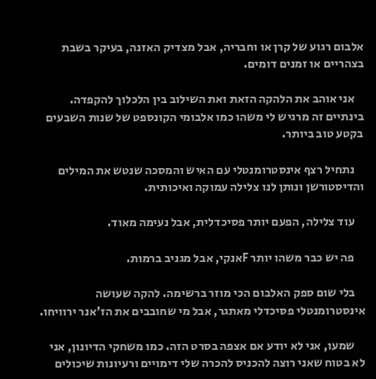אלבום רגוע של קרן או וחבריה, אבל מצדיק האזנה, בעיקר בשבת בצהריים או זמנים דומים.

    אני אוהב את הלהקה הזאת ואת השילוב בין הלכלוך להקפדה. בינתיים זה מרגיש לי משהו כמו אלבומי הקונספט של שנות השבעים בקטע טוב ביותר.

    נתחיל רצף אינסטרומנטלי עם האיש והמסכה שנטש את המילים והדיסטורשן ונותן לנו צלילה עמוקה ואיכותית.

    עוד צלילה, הפעם יותר פסיכדלית, אבל נעימה מאוד.

    פה יש כבר משהו יותר Fאנקי, אבל מגניב ברמות.

    בלי שום ספק האלבום הכי מוזר ברשימה. להקה שעושה אינסטרומנטלי פסיכדלי מאתגר, אבל מי שחובבים את הז'אנר ירוויחו.

    שמעו, אני לא יודע אם אצפה בסרט הזה. כמו משחקי הדיונון, אני לא בטוח שאני רוצה להכניס להכרה שלי דימויים ורעיונות שיכולים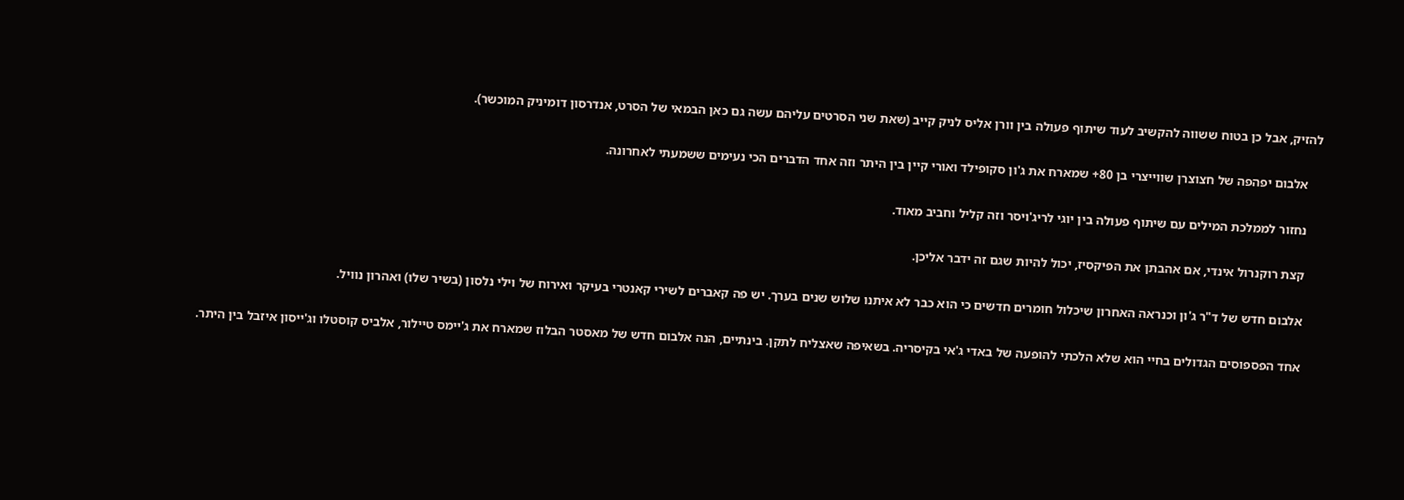להזיק, אבל כן בטוח ששווה להקשיב לעוד שיתוף פעולה בין וורן אליס לניק קייב (שאת שני הסרטים עליהם עשה גם כאן הבמאי של הסרט, אנדרסון דומיניק המוכשר).

    אלבום יפהפה של חצוצרן שווייצרי בן 80+ שמארח את ג'ון סקופילד ואורי קיין בין היתר וזה אחד הדברים הכי נעימים ששמעתי לאחרונה.

    נחזור לממלכת המילים עם שיתוף פעולה בין יוגי לריג'ויסר וזה קליל וחביב מאוד.

    קצת רוקנרול אינדי, אם אהבתן את הפיקסיז, יכול להיות שגם זה ידבר אליכן.

    אלבום חדש של ד"ר ג'ון וכנראה האחרון שיכלול חומרים חדשים כי הוא כבר לא איתנו שלוש שנים בערך. יש פה קאברים לשירי קאנטרי בעיקר ואירוח של וילי נלסון (בשיר שלו) ואהרון נוויל.

    אחד הפספוסים הגדולים בחיי הוא שלא הלכתי להופעה של באדי ג'אי בקיסריה. בשאיפה שאצליח לתקן. בינתיים, הנה אלבום חדש של מאסטר הבלוז שמארח את ג'יימס טיילור, אלביס קוסטלו וג'ייסון איזבל בין היתר.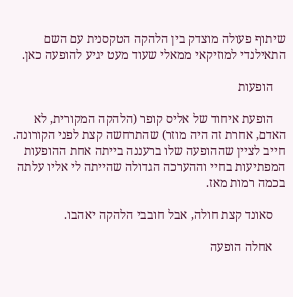שיתוף פעולה מוצדק בין הלהקה הטקסנית עם השם התאילנדי למוזיקאי ממאלי שעוד מעט יגיע להופעה כאן.

    הופעות

    הופעת איחוד של אליס קופר (הלהקה המקורית, לא האדם, אחרת זה היה מוזר) שהתרחשה קצת לפני הקורונה. חייב לציין שההופעה שלו ברעננה בייתה אחת ההופעות המפתיעות בחיי וההערכה הגדולה שהייתה לי אליו עלתה בכמה רמות מאז.

    סאונד קצת חולה, אבל חובבי הלהקה יאהבו.

    אחלה הופעה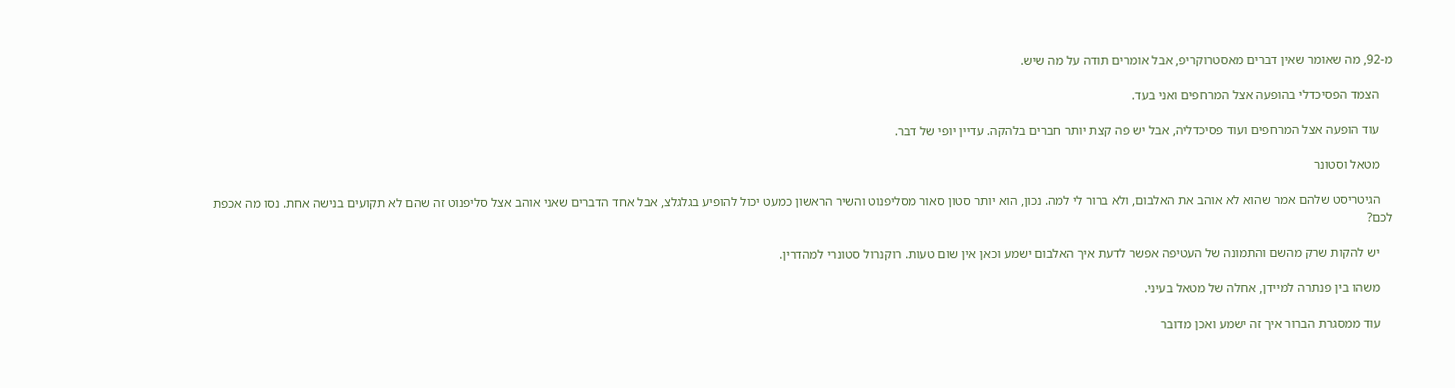מ-92, מה שאומר שאין דברים מאסטרוקריפ, אבל אומרים תודה על מה שיש.

    הצמד הפסיכדלי בהופעה אצל המרחפים ואני בעד.

    עוד הופעה אצל המרחפים ועוד פסיכדליה, אבל יש פה קצת יותר חברים בלהקה. עדיין יופי של דבר.

    מטאל וסטונר

    הגיטריסט שלהם אמר שהוא לא אוהב את האלבום, ולא ברור לי למה. נכון, הוא יותר סטון סאור מסליפנוט והשיר הראשון כמעט יכול להופיע בגלגלצ, אבל אחד הדברים שאני אוהב אצל סליפנוט זה שהם לא תקועים בנישה אחת. נסו מה אכפת לכם?

    יש להקות שרק מהשם והתמונה של העטיפה אפשר לדעת איך האלבום ישמע וכאן אין שום טעות. רוקנרול סטונרי למהדרין.

    משהו בין פנתרה למיידן, אחלה של מטאל בעיני.

    עוד ממסגרת הברור איך זה ישמע ואכן מדובר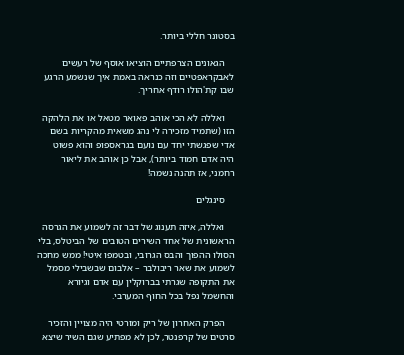בסטונר חללי ביותר.

    הגאונים הצרפתיים הוציאו אוסף של רעשים לאבקראפטיים וזה כנראה באמת איך שנשמע הרגע שבו קת'הולו רודף אחריך.

    ואללה לא הכי אוהב פאואר מטאל או את הלהקה הזו (שתמיד מזכירה לי נהג משאית מהקריות בשם אדי שפגשתי יחד עם נועם בגראספופ והוא פשוט היה אדם חמוד ביותר), אבל כן אוהב את ליאור רחמני, אז תהנה נשמה!

    סינגלים

    ואללה, איזה תענוג של דבר זה לשמוע את הגרסה הראשונית של אחד השירים הטובים של הביטלס, בלי הסולו ההפוך והבס הגרובי, ובטמפו איטי! ממש מחכה לשמוע את שאר ריבולבר – אלבום שבשבילי מסמל את התקופה שגרתי בברוקלין עם אדם וגיורא והחשמל נפל בכל החוף המערבי.

    הפרק האחרון של ריק ומורטי היה מצויין והזכיר סרטים של קרפנטר, לכן לא מפתיע שגם השיר שיצא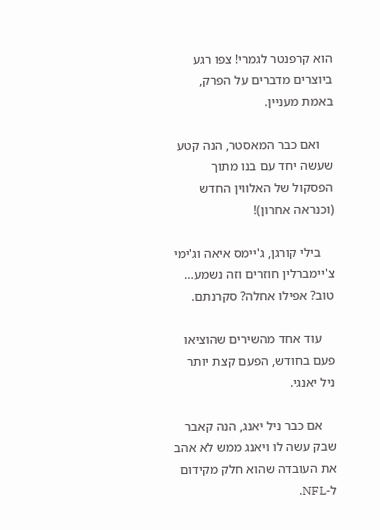הוא קרפנטר לגמרי! צפו רגע ביוצרים מדברים על הפרק, באמת מעניין.

    ואם כבר המאסטר, הנה קטע שעשה יחד עם בנו מתוך הפסקול של האלווין החדש (וכנראה אחרון)!

    בילי קורגן, ג'יימס איאה וג'ימי צ'יימברלין חוזרים וזה נשמע… טוב? אפילו אחלה? סקרנתם.

    עוד אחד מהשירים שהוציאו פעם בחודש, הפעם קצת יותר ניל יאנגי.

    אם כבר ניל יאנג, הנה קאבר שבק עשה לו ויאנג ממש לא אהב את העובדה שהוא חלק מקידום ל-NFL.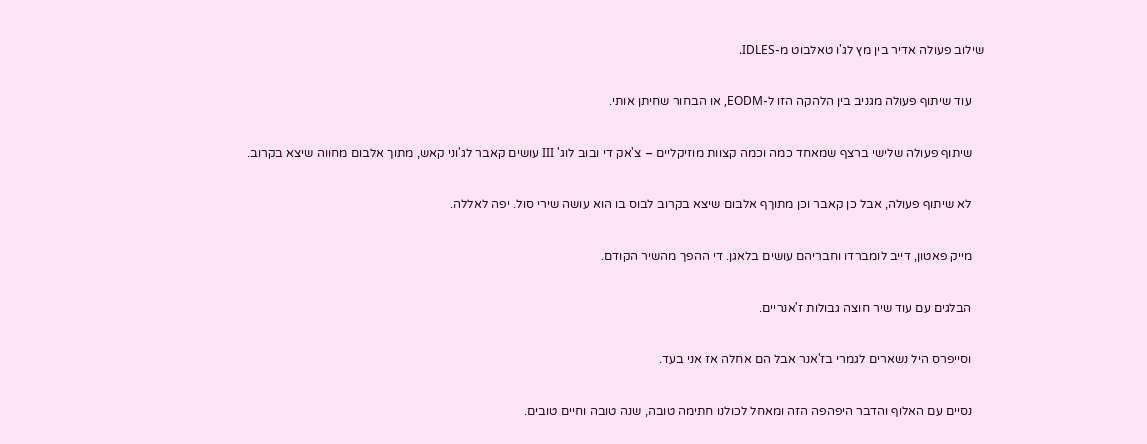שילוב פעולה אדיר בין מץ לג'ו טאלבוט מ-IDLES.

    עוד שיתוף פעולה מגניב בין הלהקה הזו ל-EODM, או הבחור שחיתן אותי.

    שיתוף פעולה שלישי ברצף שמאחד כמה וכמה קצוות מוזיקליים – צ'אק די ובוב לוג' III עושים קאבר לג'וני קאש, מתוך אלבום מחווה שיצא בקרוב.

    לא שיתוף פעולה, אבל כן קאבר וכן מתוךף אלבום שיצא בקרוב לבוס בו הוא עושה שירי סול. יפה לאללה.

    מייק פאטון, דייב לומברדו וחבריהם עושים בלאגן. די ההפך מהשיר הקודם.

    הבלגים עם עוד שיר חוצה גבולות ז'אנריים.

    וסייפרס היל נשארים לגמרי בז'אנר אבל הם אחלה אז אני בעד.

    נסיים עם האלוף והדבר היפהפה הזה ומאחל לכולנו חתימה טובה, שנה טובה וחיים טובים.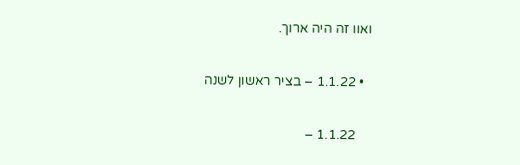ואוו זה היה ארוך.

  • 1.1.22 – בציר ראשון לשנה

    1.1.22 –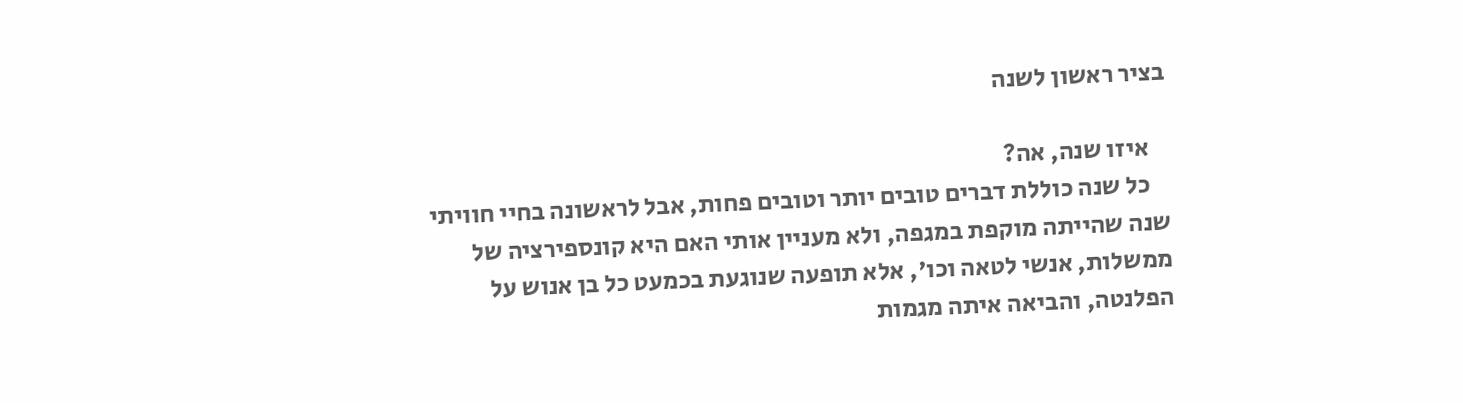בציר ראשון לשנה

    איזו שנה, אה?
    כל שנה כוללת דברים טובים יותר וטובים פחות, אבל לראשונה בחיי חוויתי שנה שהייתה מוקפת במגפה, ולא מעניין אותי האם היא קונספירציה של ממשלות, אנשי לטאה וכו', אלא תופעה שנוגעת בכמעט כל בן אנוש על הפלנטה, והביאה איתה מגמות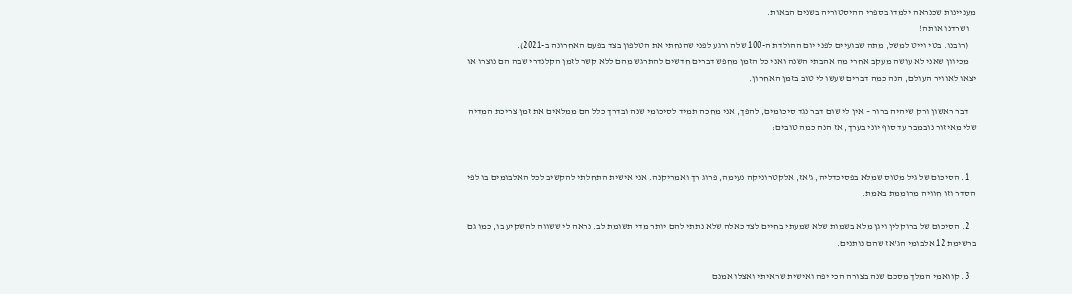מעניינות שכנראה ילמדו בספרי ההיסטוריה בשנים הבאות.
    ושרדנו אותה!
    (רובנו. בטי וייט למשל, מתה שבועיים לפני יום ההולדת ה-100 שלה ורגע לפני שהנחתי את הטלפון בצד בפעם האחרונה ב-2021).
    מכיוון שאני לא עושה מעקב אחרי מה אהבתי השנה ואני כל הזמן מחפש דברים חדשים להתרגש מהם ללא קשר לזמן הקלנדרי שבה הם נוצרו או יצאו לאוויר העולם, הנה כמה דברים שעשו לי טוב בזמן האחרון.

    דבר ראשון ורק שיהיה ברור – אין לי שום דבר נגד סיכומים, להפך, אני מחכה תמיד לסיכומי שנה ובדרך כלל הם ממלאים את זמן צריכת המדיה שלי מאיזור נובמבר עד סוף יוני בערך, אז הנה כמה טובים:


    1. הסיכום של גיל מטוס שמלא בפסיכדליה, ג'אז, אלקטרוניקה נעימה, פרוג רך ואמריקנה. אני אישית התחלתי להקשיב לכל האלבומים בו לפי הסדר וזו חוויה מרוממת באמת.

    2. הסיכום של ברוקלין ויגן מלא בשמות שלא שמעתי בחיים לצד כאלה שלא נתתי להם יותר מדי תשומת לב. נראה לי ששווה להשקיע בו, כמו גם ברשימת 12 אלבומי הג'אז שהם נותנים.

    3. קוואמי המלך מסכם שנה בצורה הכי יפה ואישית שראיתי ואצלו אמנם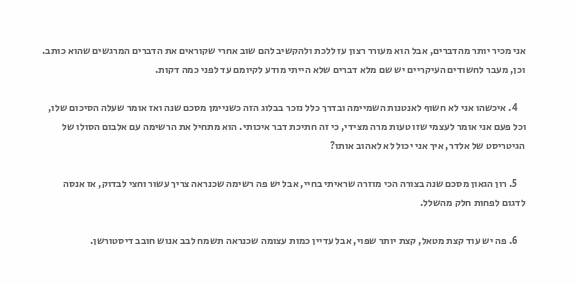אני מכיר יותר מהדברים, אבל הוא מעורר רצון עז ללכת ולהקשיב להם שוב אחרי שקוראים את הדברים המרגשים שהוא כותב. וכן, מעבר לחשודים העיקריים יש שם מלא דברים שלא הייתי מודע לקיומם עד לפני כמה דקות.

    4. איכשהו אני לא חשוף לאנטנות השמיימה ובדרך כלל נזכר בבלוג הזה כשניימן מסכם שנה ואז אומר שעלה הסיכום שלו, וכל פעם אני אומר לעצמי שזו טעות מרה מצידי, כי זה חתיכת דבר איכותי. הוא מתחיל את הרשימה עם אלבום הסולו של הגיטריסט של אלדר, איך אני יכול לא לאהוב אותו?

    5. רון הגאון מסכם שנה בצורה הכי מוזרה שראיתי בחיי, אבל יש פה רשימה שכנראה צריך עשור וחצי לבדוק, אז אנסה לדגום לפחות חלק מהשלל.

    6. פה יש עוד קצת מטאל, קצת יותר שפוי, אבל עדיין כמות עצומה שכנראה תשמח לבב אנוש חובב דיסטורשן.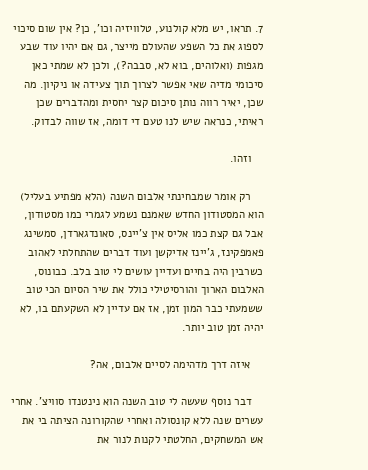7. תראו, יש מלא קולנוע, טלוויזיה וכו', כן? אין שום סיכוי לספוג את כל השפע שהעולם מייצר, גם אם יהיו עוד שבע מגפות (ואלוהים, בוא לא, סבבה?), ולכן לא שמתי כאן סיכומי מדיה שאי אפשר לצרוך תוך צעידה או ניקיון. מה שכן, יאיר רווה נותן סיכום קצר יחסית ומהדברים שכן ראיתי, כנראה שיש לנו טעם די דומה, אז שווה לבדוק.

    וזהו.

    רק אומר שמבחינתי אלבום השנה (הלא מפתיע בעליל) הוא המסטודון החדש שאמנם נשמע לגמרי כמו מסטודון, אבל גם קצת כמו אליס אין צ'יינס, סאונדגארדן, סמשינג פאמפקינז, ג'יינז אדיקשן ועוד דברים שהתחלתי לאהוב כשרבין היה בחיים ועדיין עושים לי טוב בלב. כבונוס, האלבום הארוך והורסיטילי כולל את שיר הסיום הכי טוב ששמעתי כבר המון זמן, אז אם עדיין לא השקעתם בו, לא יהיה זמן טוב יותר.

    איזה דרך מדהימה לסיים אלבום, אה?

    דבר נוסף שעשה לי טוב השנה הוא נינטנדו סוויצ'. אחרי עשרים שנה ללא קונסולה ואחרי שהקורונה הציתה בי את אש המשחקים, החלטתי לקנות לנור את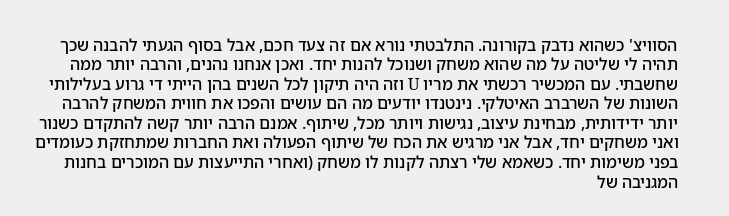הסוויצ' כשהוא נדבק בקורונה. התלבטתי נורא אם זה צעד חכם, אבל בסוף הגעתי להבנה שכך תהיה לי שליטה על מה שהוא משחק ושנוכל להנות יחד. ואכן אנחנו נהנים, והרבה יותר ממה שחשבתי. עם המכשיר רכשתי את מריו U וזה היה תיקון לכל השנים בהן הייתי די גרוע בעלילותי השונות של השרברב האיטלקי. נינטנדו יודעים מה הם עושים והפכו את חווית המשחק להרבה יותר ידידותית, מבחינת עיצוב, נגישות ויותר מכל, שיתוף. אמנם הרבה יותר קשה להתקדם כשנור ואני משחקים יחד, אבל אני מרגיש את הכח של שיתוף הפעולה ואת החברות שמתחזקת כעומדים בפני משימות יחד. כשאמא שלי רצתה לקנות לו משחק (ואחרי התייעצות עם המוכרים בחנות המגניבה של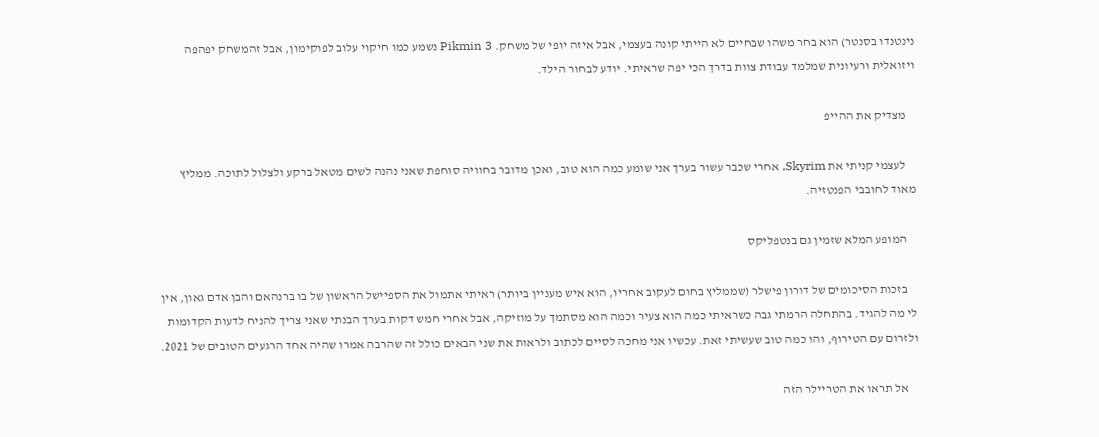נינטנדו בסנטר) הוא בחר משהו שבחיים לא הייתי קונה בעצמי, אבל איזה יופי של משחק. Pikmin 3 נשמע כמו חיקוי עלוב לפוקימון, אבל זהמשחק יפהפה ויזואלית ורעיונית שמלמד עבודת צוות בדרך הכי יפה שראיתי. יודע לבחור הילד.

    מצדיק את ההייפ

    לעצמי קניתי את Skyrim, אחרי שכבר עשור בערך אני שומע כמה הוא טוב, ואכן מדובר בחוויה סוחפת שאני נהנה לשים מטאל ברקע ולצלול לתוכה. ממליץ מאוד לחובבי הפנטזיה.

    המופע המלא שזמין גם בנטפליקס

    בזכות הסיכומים של דורון פישלר (שממליץ בחום לעקוב אחריו, הוא איש מעניין ביותר) ראיתי אתמול את הספיישל הראשון של בו ברנהאם והבן אדם גאון, אין לי מה להגיד. בהתחלה הרמתי גבה כשראיתי כמה הוא צעיר וכמה הוא מסתמך על מוזיקה, אבל אחרי חמש דקות בערך הבנתי שאני צריך להניח לדעות הקדומות ולזרום עם הטירוף, והו כמה טוב שעשיתי זאת. עכשיו אני מחכה לסיים לכתוב ולראות את שני הבאים כולל זה שהרבה אמרו שהיה אחד הרגעים הטובים של 2021.

    אל תראו את הטריילר הזה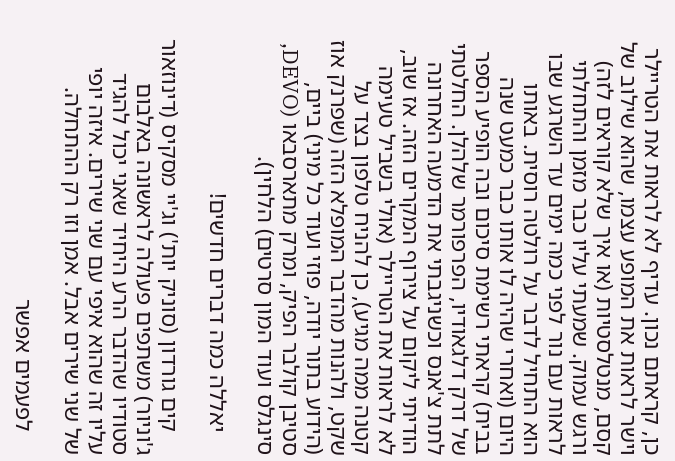כן, קראתם נכון. עדיף לא לראות את הטריילר וישר לראות את המופע עצמו, שהוא שילוב של קסם, מנטלסטיות (או איך שלא קוראים לזה) ורגש עמוק. שמעתי עליו כבר מזמן והתחלתי לראות עם נור לפני כמה ימים עד השרגע שבו הוא התחיל לדבר על רולטה רוסית. באותו היום (ואחרי שהיה לו אותו כבר כמעט שנה בבית) קראתי רשימת סיכום ובה הופיע הספר של דרק דלגאודיו, הפרפורמר שלהלן. החלטתי לתת צ'אנס וכשניגבתי את הדמעה האחרונה הודיתי ליקום על צירוף המקרים הזה. אז שוב, לא לראות את הטריילר (אולי בשביל טעימה קטנה ממה מגיע), כן להניח טלפון בצד על שקט, ולהנות מהדבר המופלא הזה (שפרנק אוז (הידוע בתור יודה, פוזי ועוד כל מיני) ביים, סטיבן קולבר הפיק, ומרק מתארסבאו (DEVO, סינגלס ועוד המון סרטים) הלחין).

    יאללה כמה דברים חדשים!

    קים גורדון (סוניק יות') וג'יי מסקיס (דינוזאור ג'וניור) משתפים פעולה לראשונה באלבום סטודיו שהדבר הרע היחיד שאני יכול להגיד עליו זה שהוא איפי עם שני שירים. איזה יופי של שני שירים אבל. אמן וזו רק ההתחלה.

    לפעמים אפשר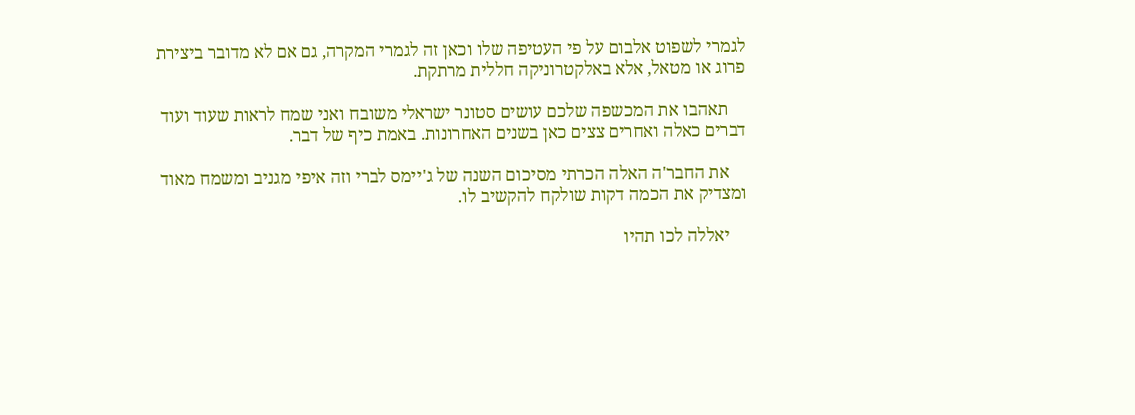לגמרי לשפוט אלבום על פי העטיפה שלו וכאן זה לגמרי המקרה, גם אם לא מדובר ביצירת פרוג או מטאל, אלא באלקטרוניקה חללית מרתקת.

    תאהבו את המכשפה שלכם עושים סטונר ישראלי משובח ואני שמח לראות שעוד ועוד דברים כאלה ואחרים צצים כאן בשנים האחרונות. באמת כיף של דבר.

    את החבר'ה האלה הכרתי מסיכום השנה של ג'יימס לברי וזה איפי מגניב ומשמח מאוד ומצדיק את הכמה דקות שולקח להקשיב לו.

    יאללה לכו תהיו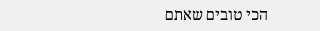הכי טובים שאתם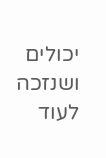יכולים ושנזכה לעוד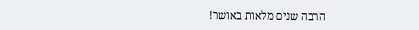הרבה שנים מלאות באושר!